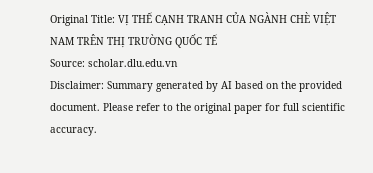Original Title: VỊ THẾ CẠNH TRANH CỦA NGÀNH CHÈ VIỆT NAM TRÊN THỊ TRƯỜNG QUỐC TẾ
Source: scholar.dlu.edu.vn
Disclaimer: Summary generated by AI based on the provided document. Please refer to the original paper for full scientific accuracy.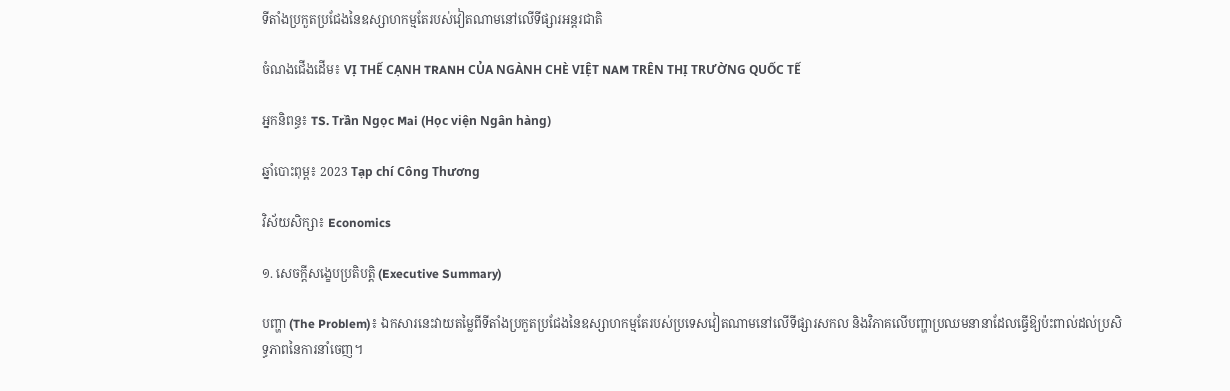ទីតាំងប្រកួតប្រជែងនៃឧស្សាហកម្មតែរបស់វៀតណាមនៅលើទីផ្សារអន្តរជាតិ

ចំណងជើងដើម៖ VỊ THẾ CẠNH TRANH CỦA NGÀNH CHÈ VIỆT NAM TRÊN THỊ TRƯỜNG QUỐC TẾ

អ្នកនិពន្ធ៖ TS. Trần Ngọc Mai (Học viện Ngân hàng)

ឆ្នាំបោះពុម្ព៖ 2023 Tạp chí Công Thương

វិស័យសិក្សា៖ Economics

១. សេចក្តីសង្ខេបប្រតិបត្តិ (Executive Summary)

បញ្ហា (The Problem)៖ ឯកសារនេះវាយតម្លៃពីទីតាំងប្រកួតប្រជែងនៃឧស្សាហកម្មតែរបស់ប្រទេសវៀតណាមនៅលើទីផ្សារសកល និងវិភាគលើបញ្ហាប្រឈមនានាដែលធ្វើឱ្យប៉ះពាល់ដល់ប្រសិទ្ធភាពនៃការនាំចេញ។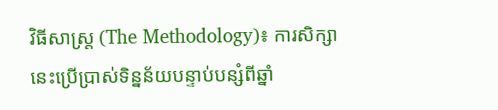វិធីសាស្ត្រ (The Methodology)៖ ការសិក្សានេះប្រើប្រាស់ទិន្នន័យបន្ទាប់បន្សំពីឆ្នាំ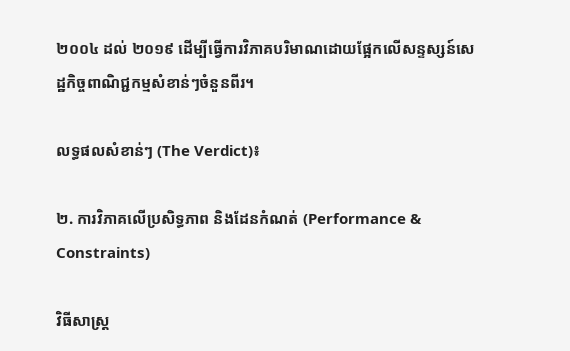២០០៤ ដល់ ២០១៩ ដើម្បីធ្វើការវិភាគបរិមាណដោយផ្អែកលើសន្ទស្សន៍សេដ្ឋកិច្ចពាណិជ្ជកម្មសំខាន់ៗចំនួនពីរ។

លទ្ធផលសំខាន់ៗ (The Verdict)៖

២. ការវិភាគលើប្រសិទ្ធភាព និងដែនកំណត់ (Performance & Constraints)

វិធីសាស្ត្រ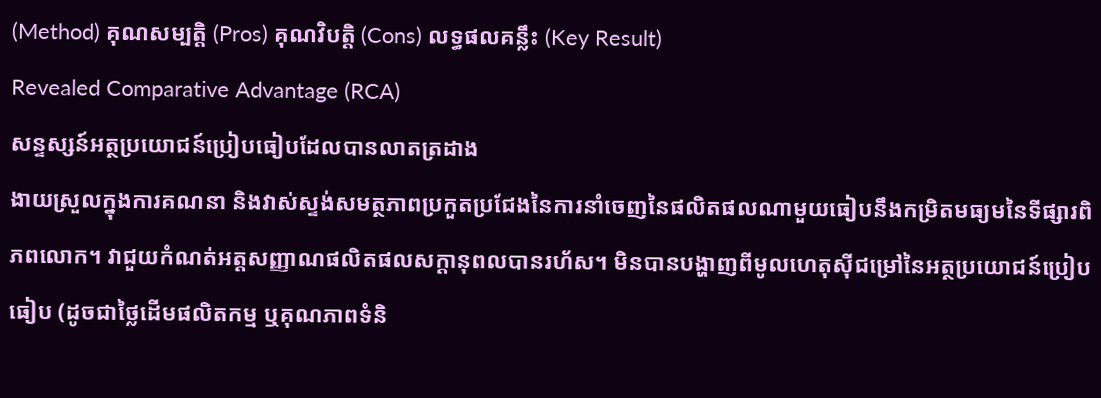(Method) គុណសម្បត្តិ (Pros) គុណវិបត្តិ (Cons) លទ្ធផលគន្លឹះ (Key Result)
Revealed Comparative Advantage (RCA)
សន្ទស្សន៍អត្ថប្រយោជន៍ប្រៀបធៀបដែលបានលាតត្រដាង
ងាយស្រួលក្នុងការគណនា និងវាស់ស្ទង់សមត្ថភាពប្រកួតប្រជែងនៃការនាំចេញនៃផលិតផលណាមួយធៀបនឹងកម្រិតមធ្យមនៃទីផ្សារពិភពលោក។ វាជួយកំណត់អត្តសញ្ញាណផលិតផលសក្តានុពលបានរហ័ស។ មិនបានបង្ហាញពីមូលហេតុស៊ីជម្រៅនៃអត្ថប្រយោជន៍ប្រៀបធៀប (ដូចជាថ្លៃដើមផលិតកម្ម ឬគុណភាពទំនិ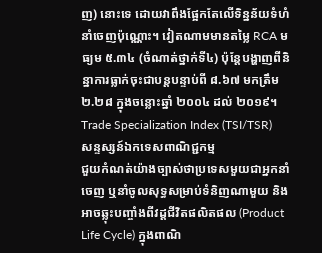ញ) នោះទេ ដោយវាពឹងផ្អែកតែលើទិន្នន័យទំហំនាំចេញប៉ុណ្ណោះ។ វៀតណាមមានតម្លៃ RCA មធ្យម ៥.៣៤ (ចំណាត់ថ្នាក់ទី៤) ប៉ុន្តែបង្ហាញពីនិន្នាការធ្លាក់ចុះជាបន្តបន្ទាប់ពី ៨.៦៧ មកត្រឹម ២.២៨ ក្នុងចន្លោះឆ្នាំ ២០០៤ ដល់ ២០១៩។
Trade Specialization Index (TSI/TSR)
សន្ទស្សន៍ឯកទេសពាណិជ្ជកម្ម
ជួយកំណត់យ៉ាងច្បាស់ថាប្រទេសមួយជាអ្នកនាំចេញ ឬនាំចូលសុទ្ធសម្រាប់ទំនិញណាមួយ និងអាចឆ្លុះបញ្ចាំងពីវដ្តជីវិតផលិតផល (Product Life Cycle) ក្នុងពាណិ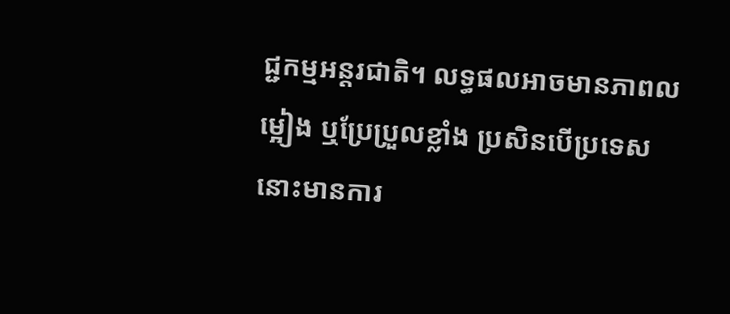ជ្ជកម្មអន្តរជាតិ។ លទ្ធផលអាចមានភាពលម្អៀង ឬប្រែប្រួលខ្លាំង ប្រសិនបើប្រទេសនោះមានការ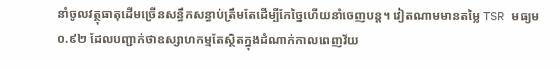នាំចូលវត្ថុធាតុដើមច្រើនសន្ធឹកសន្ធាប់ត្រឹមតែដើម្បីកែច្នៃហើយនាំចេញបន្ត។ វៀតណាមមានតម្លៃ TSR មធ្យម ០.៩២ ដែលបញ្ជាក់ថាឧស្សាហកម្មតែស្ថិតក្នុងដំណាក់កាលពេញវ័យ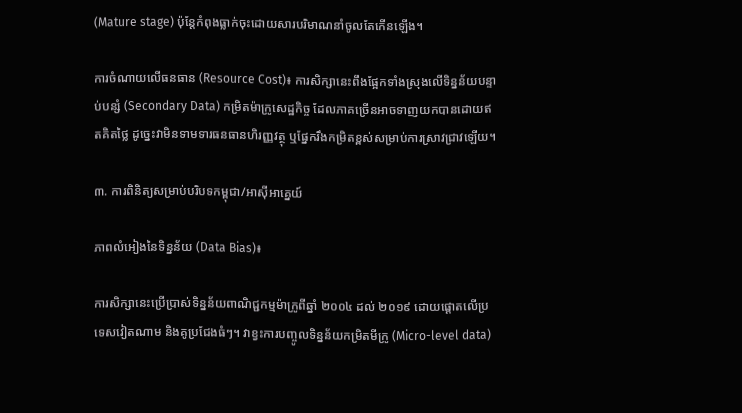(Mature stage) ប៉ុន្តែកំពុងធ្លាក់ចុះដោយសារបរិមាណនាំចូលតែកើនឡើង។

ការចំណាយលើធនធាន (Resource Cost)៖ ការសិក្សានេះពឹងផ្អែកទាំងស្រុងលើទិន្នន័យបន្ទាប់បន្សំ (Secondary Data) កម្រិតម៉ាក្រូសេដ្ឋកិច្ច ដែលភាគច្រើនអាចទាញយកបានដោយឥតគិតថ្លៃ ដូច្នេះវាមិនទាមទារធនធានហិរញ្ញវត្ថុ ឬផ្នែករឹងកម្រិតខ្ពស់សម្រាប់ការស្រាវជ្រាវឡើយ។

៣. ការពិនិត្យសម្រាប់បរិបទកម្ពុជា/អាស៊ីអាគ្នេយ៍

ភាពលំអៀងនៃទិន្នន័យ (Data Bias)៖

ការសិក្សានេះប្រើប្រាស់ទិន្នន័យពាណិជ្ជកម្មម៉ាក្រូពីឆ្នាំ ២០០៤ ដល់ ២០១៩ ដោយផ្ដោតលើប្រទេសវៀតណាម និងគូប្រជែងធំៗ។ វាខ្វះការបញ្ចូលទិន្នន័យកម្រិតមីក្រូ (Micro-level data)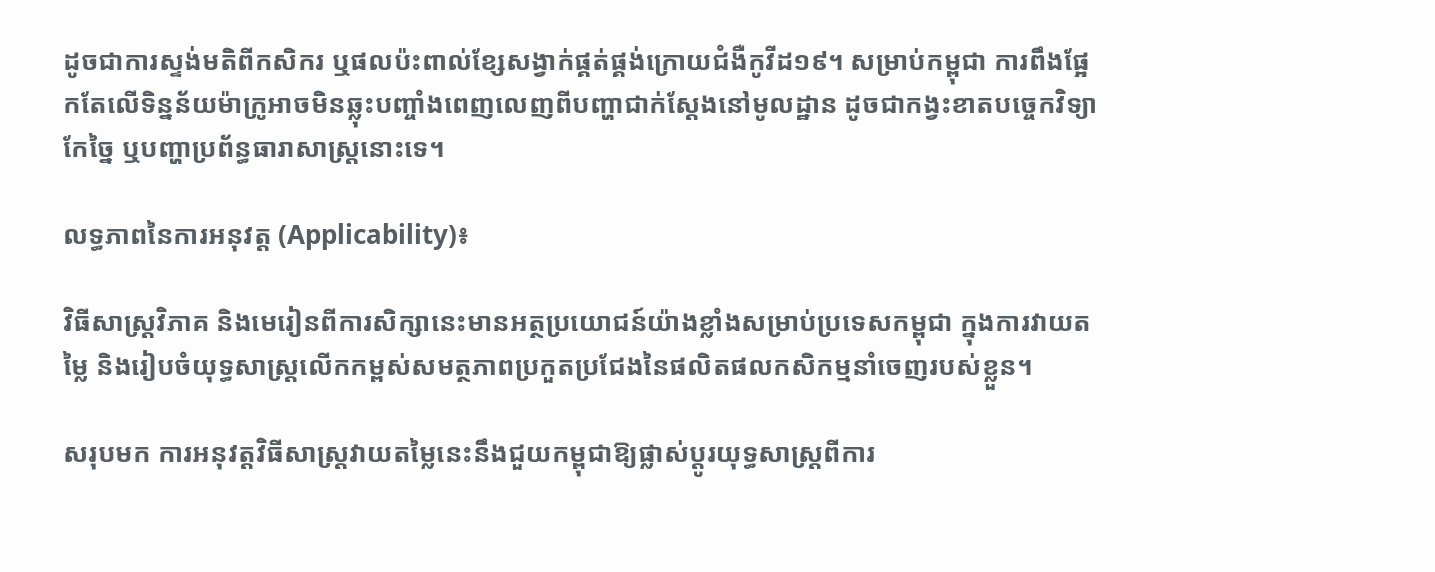ដូចជាការស្ទង់មតិពីកសិករ ឬផលប៉ះពាល់ខ្សែសង្វាក់ផ្គត់ផ្គង់ក្រោយជំងឺកូវីដ១៩។ សម្រាប់កម្ពុជា ការពឹងផ្អែកតែលើទិន្នន័យម៉ាក្រូអាចមិនឆ្លុះបញ្ចាំងពេញលេញពីបញ្ហាជាក់ស្តែងនៅមូលដ្ឋាន ដូចជាកង្វះខាតបច្ចេកវិទ្យាកែច្នៃ ឬបញ្ហាប្រព័ន្ធធារាសាស្ត្រនោះទេ។

លទ្ធភាពនៃការអនុវត្ត (Applicability)៖

វិធីសាស្ត្រវិភាគ និងមេរៀនពីការសិក្សានេះមានអត្ថប្រយោជន៍យ៉ាងខ្លាំងសម្រាប់ប្រទេសកម្ពុជា ក្នុងការវាយតម្លៃ និងរៀបចំយុទ្ធសាស្ត្រលើកកម្ពស់សមត្ថភាពប្រកួតប្រជែងនៃផលិតផលកសិកម្មនាំចេញរបស់ខ្លួន។

សរុបមក ការអនុវត្តវិធីសាស្ត្រវាយតម្លៃនេះនឹងជួយកម្ពុជាឱ្យផ្លាស់ប្តូរយុទ្ធសាស្ត្រពីការ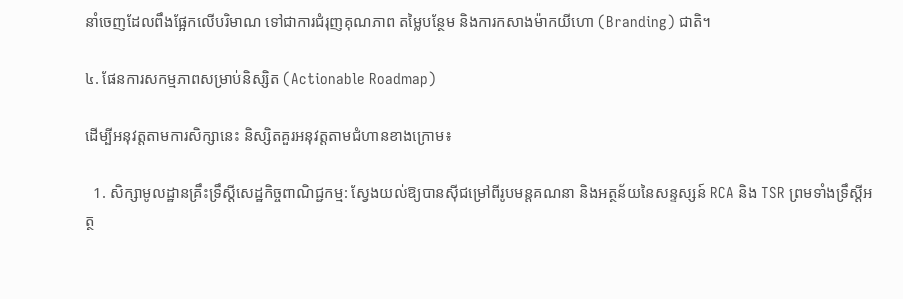នាំចេញដែលពឹងផ្អែកលើបរិមាណ ទៅជាការជំរុញគុណភាព តម្លៃបន្ថែម និងការកសាងម៉ាកយីហោ (Branding) ជាតិ។

៤. ផែនការសកម្មភាពសម្រាប់និស្សិត (Actionable Roadmap)

ដើម្បីអនុវត្តតាមការសិក្សានេះ និស្សិតគួរអនុវត្តតាមជំហានខាងក្រោម៖

  1. សិក្សាមូលដ្ឋានគ្រឹះទ្រឹស្តីសេដ្ឋកិច្ចពាណិជ្ជកម្ម: ស្វែងយល់ឱ្យបានស៊ីជម្រៅពីរូបមន្តគណនា និងអត្ថន័យនៃសន្ទស្សន៍ RCA និង TSR ព្រមទាំងទ្រឹស្តីអត្ថ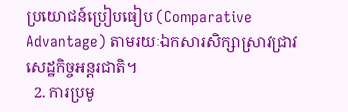ប្រយោជន៍ប្រៀបធៀប (Comparative Advantage) តាមរយៈឯកសារសិក្សាស្រាវជ្រាវសេដ្ឋកិច្ចអន្តរជាតិ។
  2. ការប្រមូ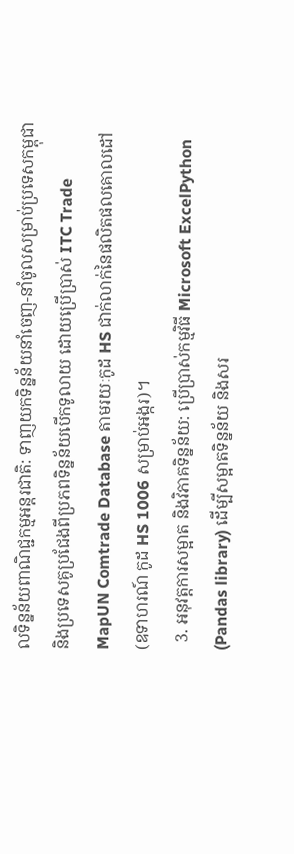លទិន្នន័យពាណិជ្ជកម្មអន្តរជាតិ: ទាញយកទិន្នន័យនាំចេញ-នាំចូលសម្រាប់ប្រទេសកម្ពុជា និងប្រទេសគូប្រជែងពីប្រភពទិន្នន័យបើកទូលាយ ដោយប្រើប្រាស់ ITC Trade MapUN Comtrade Database តាមរយៈកូដ HS ជាក់លាក់នៃផលិតផលគោលដៅ (ឧទាហរណ៍ កូដ HS 1006 សម្រាប់អង្ករ)។
  3. អនុវត្តការសម្អាត និងវិភាគទិន្នន័យ: ប្រើប្រាស់កម្មវិធី Microsoft ExcelPython (Pandas library) ដើម្បីសម្អាតទិន្នន័យ និងសរ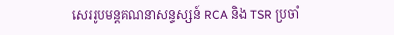សេររូបមន្តគណនាសន្ទស្សន៍ RCA និង TSR ប្រចាំ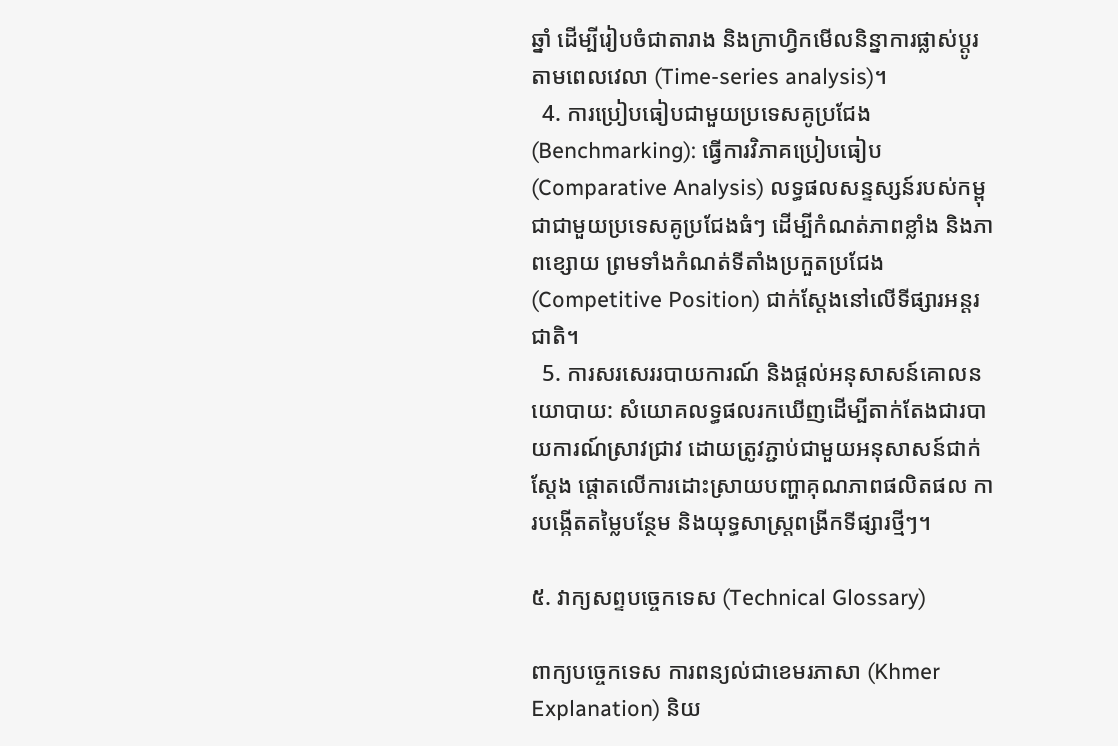ឆ្នាំ ដើម្បីរៀបចំជាតារាង និងក្រាហ្វិកមើលនិន្នាការផ្លាស់ប្តូរតាមពេលវេលា (Time-series analysis)។
  4. ការប្រៀបធៀបជាមួយប្រទេសគូប្រជែង (Benchmarking): ធ្វើការវិភាគប្រៀបធៀប (Comparative Analysis) លទ្ធផលសន្ទស្សន៍របស់កម្ពុជាជាមួយប្រទេសគូប្រជែងធំៗ ដើម្បីកំណត់ភាពខ្លាំង និងភាពខ្សោយ ព្រមទាំងកំណត់ទីតាំងប្រកួតប្រជែង (Competitive Position) ជាក់ស្តែងនៅលើទីផ្សារអន្តរជាតិ។
  5. ការសរសេររបាយការណ៍ និងផ្តល់អនុសាសន៍គោលនយោបាយ: សំយោគលទ្ធផលរកឃើញដើម្បីតាក់តែងជារបាយការណ៍ស្រាវជ្រាវ ដោយត្រូវភ្ជាប់ជាមួយអនុសាសន៍ជាក់ស្តែង ផ្តោតលើការដោះស្រាយបញ្ហាគុណភាពផលិតផល ការបង្កើតតម្លៃបន្ថែម និងយុទ្ធសាស្ត្រពង្រីកទីផ្សារថ្មីៗ។

៥. វាក្យសព្ទបច្ចេកទេស (Technical Glossary)

ពាក្យបច្ចេកទេស ការពន្យល់ជាខេមរភាសា (Khmer Explanation) និយ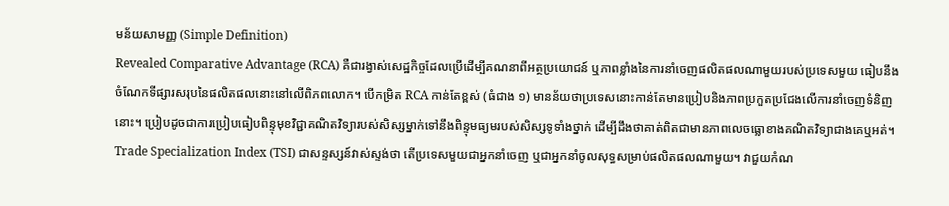មន័យសាមញ្ញ (Simple Definition)
Revealed Comparative Advantage (RCA) គឺជារង្វាស់សេដ្ឋកិច្ចដែលប្រើដើម្បីគណនាពីអត្ថប្រយោជន៍ ឬភាពខ្លាំងនៃការនាំចេញផលិតផលណាមួយរបស់ប្រទេសមួយ ធៀបនឹងចំណែកទីផ្សារសរុបនៃផលិតផលនោះនៅលើពិភពលោក។ បើកម្រិត RCA កាន់តែខ្ពស់ (ធំជាង ១) មានន័យថាប្រទេសនោះកាន់តែមានប្រៀបនិងភាពប្រកួតប្រជែងលើការនាំចេញទំនិញនោះ។ ប្រៀបដូចជាការប្រៀបធៀបពិន្ទុមុខវិជ្ជាគណិតវិទ្យារបស់សិស្សម្នាក់ទៅនឹងពិន្ទុមធ្យមរបស់សិស្សទូទាំងថ្នាក់ ដើម្បីដឹងថាគាត់ពិតជាមានភាពលេចធ្លោខាងគណិតវិទ្យាជាងគេឬអត់។
Trade Specialization Index (TSI) ជាសន្ទស្សន៍វាស់ស្ទង់ថា តើប្រទេសមួយជាអ្នកនាំចេញ ឬជាអ្នកនាំចូលសុទ្ធសម្រាប់ផលិតផលណាមួយ។ វាជួយកំណ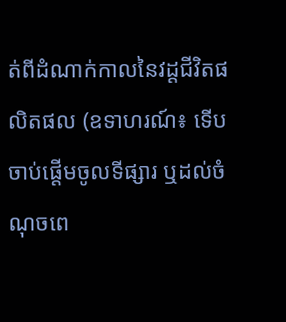ត់ពីដំណាក់កាលនៃវដ្តជីវិតផលិតផល (ឧទាហរណ៍៖ ទើបចាប់ផ្តើមចូលទីផ្សារ ឬដល់ចំណុចពេ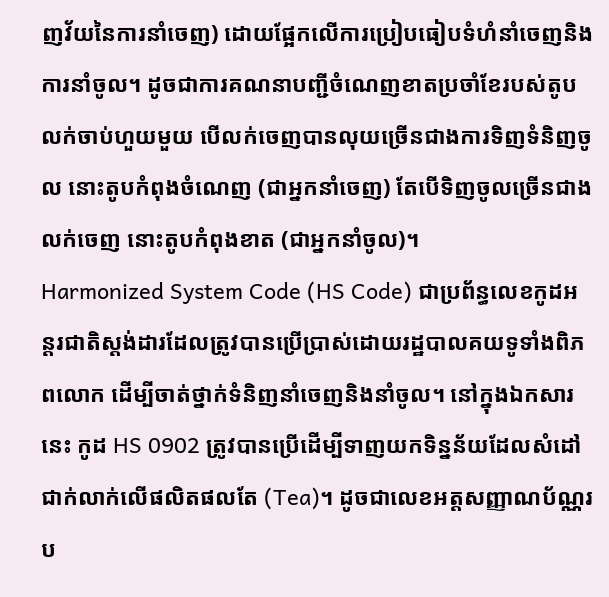ញវ័យនៃការនាំចេញ) ដោយផ្អែកលើការប្រៀបធៀបទំហំនាំចេញនិងការនាំចូល។ ដូចជាការគណនាបញ្ជីចំណេញខាតប្រចាំខែរបស់តូបលក់ចាប់ហួយមួយ បើលក់ចេញបានលុយច្រើនជាងការទិញទំនិញចូល នោះតូបកំពុងចំណេញ (ជាអ្នកនាំចេញ) តែបើទិញចូលច្រើនជាងលក់ចេញ នោះតូបកំពុងខាត (ជាអ្នកនាំចូល)។
Harmonized System Code (HS Code) ជាប្រព័ន្ធលេខកូដអន្តរជាតិស្តង់ដារដែលត្រូវបានប្រើប្រាស់ដោយរដ្ឋបាលគយទូទាំងពិភពលោក ដើម្បីចាត់ថ្នាក់ទំនិញនាំចេញនិងនាំចូល។ នៅក្នុងឯកសារនេះ កូដ HS 0902 ត្រូវបានប្រើដើម្បីទាញយកទិន្នន័យដែលសំដៅជាក់លាក់លើផលិតផលតែ (Tea)។ ដូចជាលេខអត្តសញ្ញាណប័ណ្ណរប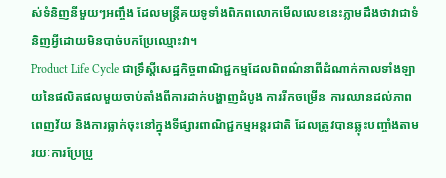ស់ទំនិញនីមួយៗអញ្ចឹង ដែលមន្ត្រីគយទូទាំងពិភពលោកមើលលេខនេះភ្លាមដឹងថាវាជាទំនិញអ្វីដោយមិនបាច់បកប្រែឈ្មោះវា។
Product Life Cycle ជាទ្រឹស្តីសេដ្ឋកិច្ចពាណិជ្ជកម្មដែលពិពណ៌នាពីដំណាក់កាលទាំងឡាយនៃផលិតផលមួយចាប់តាំងពីការដាក់បង្ហាញដំបូង ការរីកចម្រើន ការឈានដល់ភាពពេញវ័យ និងការធ្លាក់ចុះនៅក្នុងទីផ្សារពាណិជ្ជកម្មអន្តរជាតិ ដែលត្រូវបានឆ្លុះបញ្ចាំងតាមរយៈការប្រែប្រួ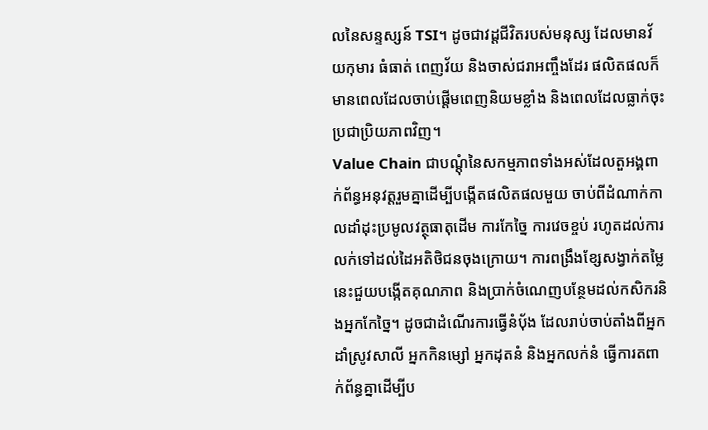លនៃសន្ទស្សន៍ TSI។ ដូចជាវដ្តជីវិតរបស់មនុស្ស ដែលមានវ័យកុមារ ធំធាត់ ពេញវ័យ និងចាស់ជរាអញ្ចឹងដែរ ផលិតផលក៏មានពេលដែលចាប់ផ្តើមពេញនិយមខ្លាំង និងពេលដែលធ្លាក់ចុះប្រជាប្រិយភាពវិញ។
Value Chain ជាបណ្តុំនៃសកម្មភាពទាំងអស់ដែលតួអង្គពាក់ព័ន្ធអនុវត្តរួមគ្នាដើម្បីបង្កើតផលិតផលមួយ ចាប់ពីដំណាក់កាលដាំដុះប្រមូលវត្ថុធាតុដើម ការកែច្នៃ ការវេចខ្ចប់ រហូតដល់ការលក់ទៅដល់ដៃអតិថិជនចុងក្រោយ។ ការពង្រឹងខ្សែសង្វាក់តម្លៃនេះជួយបង្កើតគុណភាព និងប្រាក់ចំណេញបន្ថែមដល់កសិករនិងអ្នកកែច្នៃ។ ដូចជាដំណើរការធ្វើនំប៉័ង ដែលរាប់ចាប់តាំងពីអ្នកដាំស្រូវសាលី អ្នកកិនម្សៅ អ្នកដុតនំ និងអ្នកលក់នំ ធ្វើការតពាក់ព័ន្ធគ្នាដើម្បីប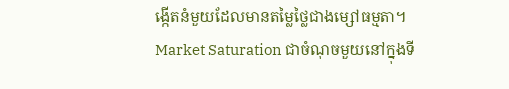ង្កើតនំមួយដែលមានតម្លៃថ្លៃជាងម្សៅធម្មតា។
Market Saturation ជាចំណុចមួយនៅក្នុងទី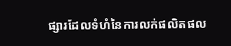ផ្សារដែលទំហំនៃការលក់ផលិតផល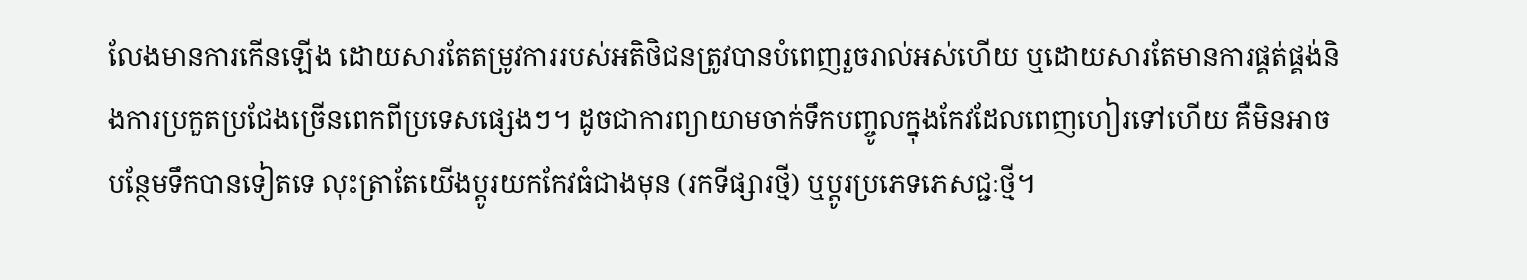លែងមានការកើនឡើង ដោយសារតែតម្រូវការរបស់អតិថិជនត្រូវបានបំពេញរួចរាល់អស់ហើយ ឬដោយសារតែមានការផ្គត់ផ្គង់និងការប្រកួតប្រជែងច្រើនពេកពីប្រទេសផ្សេងៗ។ ដូចជាការព្យាយាមចាក់ទឹកបញ្ចូលក្នុងកែវដែលពេញហៀរទៅហើយ គឺមិនអាចបន្ថែមទឹកបានទៀតទេ លុះត្រាតែយើងប្តូរយកកែវធំជាងមុន (រកទីផ្សារថ្មី) ឬប្តូរប្រភេទភេសជ្ជៈថ្មី។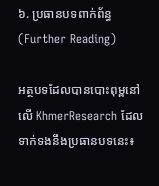៦. ប្រធានបទពាក់ព័ន្ធ (Further Reading)

អត្ថបទដែលបានបោះពុម្ពនៅលើ KhmerResearch ដែលទាក់ទងនឹងប្រធានបទនេះ៖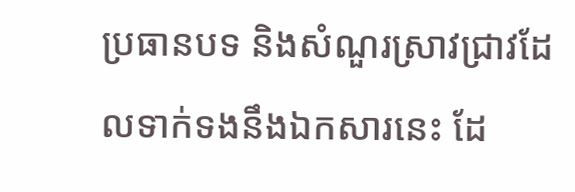ប្រធានបទ និងសំណួរស្រាវជ្រាវដែលទាក់ទងនឹងឯកសារនេះ ដែ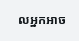លអ្នកអាច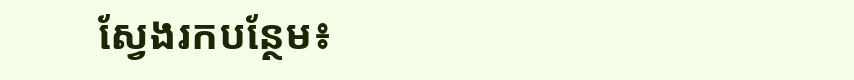ស្វែងរកបន្ថែម៖